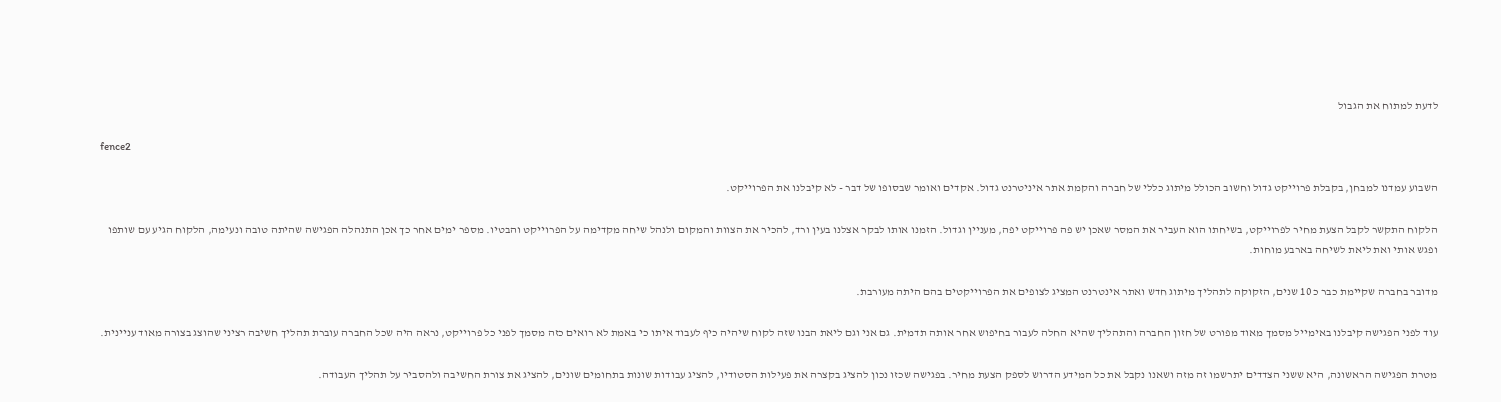לדעת למתוח את הגבול

fence2

השבוע עמדנו למבחן, בקבלת פרוייקט גדול וחשוב הכולל מיתוג כללי של חברה והקמת אתר איניטרנט גדול. אקדים ואומר שבסופו של דבר - לא קיבלנו את הפרוייקט.

הלקוח התקשר לקבל הצעת מחיר לפרוייקט, בשיחתו הוא העביר את המסר שאכן יש פה פרוייקט יפה, מעניין וגדול. הזמנו אותו לבקר אצלנו בעין ורד, להכיר את הצוות והמקום ולנהל שיחה מקדימה על הפרוייקט והבטיו. מספר ימים אחר כך אכן התנהלה הפגישה שהיתה טובה ונעימה, הלקוח הגיע עם שותפו ופגש אותי ואת ליאת לשיחה בארבע מוחות.

מדובר בחברה שקיימת כבר כ 10 שנים, הזקוקה לתהליך מיתוג חדש ואתר אינטרנט המציג לצופים את הפרוייקטים בהם היתה מעורבת.

עוד לפני הפגישה קיבלנו באימייל מסמך מאוד מפורט של חזון החברה והתהליך שהיא החלה לעבור בחיפוש אחר אותה תדמית. גם אני וגם ליאת הבנו שזה לקוח שיהיה כיף לעבוד איתו כי באמת לא רואים כזה מסמך לפני כל פרוייקט, נראה היה שכל החברה עוברת תהליך חשיבה רציני שהוצג בצורה מאוד עניינית.

מטרת הפגישה הראשונה, היא ששני הצדדים יתרשמו זה מזה ושאנו נקבל את כל המידע הדרוש לספק הצעת מחיר. בפגישה שכזו נכון להציג בקצרה את פעילות הסטודיו, להציג עבודות שונות בתחומים שונים, להציג את צורת החשיבה ולהסביר על תהליך העבודה.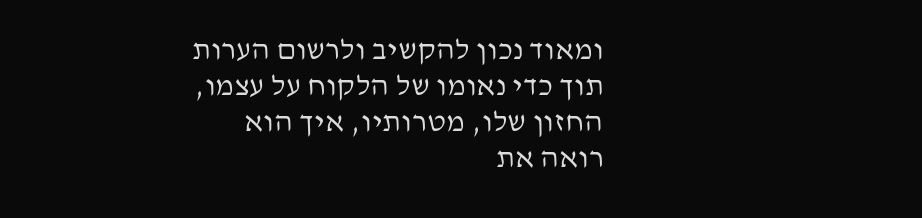ומאוד נכון להקשיב ולרשום הערות תוך כדי נאומו של הלקוח על עצמו, החזון שלו, מטרותיו, איך הוא רואה את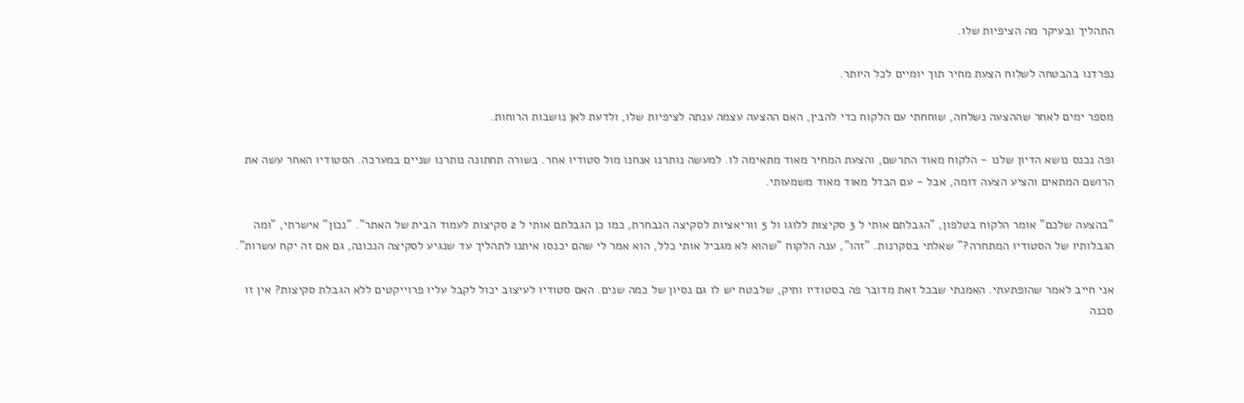התהליך ובעיקר מה הציפיות שלו.

נפרדנו בהבטחה לשלוח הצעת מחיר תוך יומיים לכל היותר.

מספר ימים לאחר שההצעה נשלחה, שוחחתי עם הלקוח כדי להבין, האם ההצעה עצמה ענתה לציפיות שלו, ולדעת לאן נושבות הרוחות.

ופה נכנס נושא הדיון שלנו - הלקוח מאוד התרשם, והצעת המחיר מאוד מתאימה לו. למעשה נותרנו אנחנו מול סטודיו אחר. בשורה תחתונה נותרנו שניים במערכה. הסטודיו האחר עשה את הרושם המתאים והציע הצעה דומה, אבל - עם הבדל מאוד מאוד משמעותי.

"בהצעה שלכם" אומר הלקוח בטלפון, "הגבלתם אותי ל 3 סקיצות ללוגו ול 5 ווריאציות לסקיצה הנבחרת, כמו כן הגבלתם אותי ל 2 סקיצות לעמוד הבית של האתר". "נכון" אישרתי, "ומה הגבלותיו של הסטודיו המתחרה?" שאלתי בסקרנות. "זהו", ענה הלקוח "שהוא לא מגביל אותי כלל, הוא אמר לי שהם יכנסו איתנו לתהליך עד שנגיע לסקיצה הנכונה, גם אם זה יקח עשרות".

אני חייב לאמר שהופתעתי. האמנתי שבכל זאת מדובר פה בסטודיו ותיק, שלבטח יש לו גם נסיון של כמה שנים. האם סטודיו לעיצוב יכול לקבל עליו פרוייקטים ללא הגבלת סקיצות? אין זו סכנה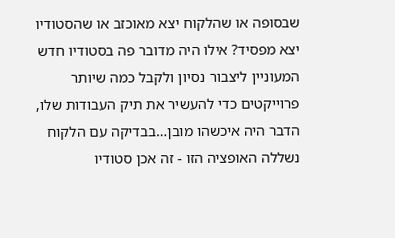שבסופה או שהלקוח יצא מאוכזב או שהסטודיו יצא מפסיד? אילו היה מדובר פה בסטודיו חדש המעוניין ליצבור נסיון ולקבל כמה שיותר פרוייקטים כדי להעשיר את תיק העבודות שלו, הדבר היה איכשהו מובן…בבדיקה עם הלקוח נשללה האופציה הזו - זה אכן סטודיו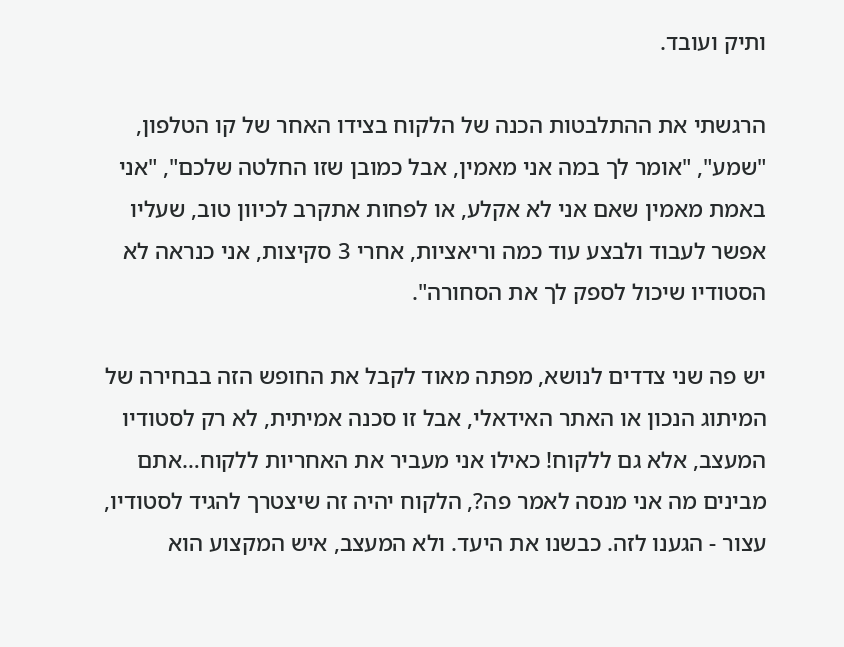ותיק ועובד.

הרגשתי את ההתלבטות הכנה של הלקוח בצידו האחר של קו הטלפון, "שמע", "אומר לך במה אני מאמין, אבל כמובן שזו החלטה שלכם", "אני באמת מאמין שאם אני לא אקלע, או לפחות אתקרב לכיוון טוב, שעליו אפשר לעבוד ולבצע עוד כמה וריאציות, אחרי 3 סקיצות, אני כנראה לא הסטודיו שיכול לספק לך את הסחורה".

יש פה שני צדדים לנושא, מפתה מאוד לקבל את החופש הזה בבחירה של המיתוג הנכון או האתר האידאלי, אבל זו סכנה אמיתית, לא רק לסטודיו המעצב, אלא גם ללקוח! כאילו אני מעביר את האחריות ללקוח…אתם מבינים מה אני מנסה לאמר פה?, הלקוח יהיה זה שיצטרך להגיד לסטודיו, עצור - הגענו לזה. כבשנו את היעד. ולא המעצב, איש המקצוע הוא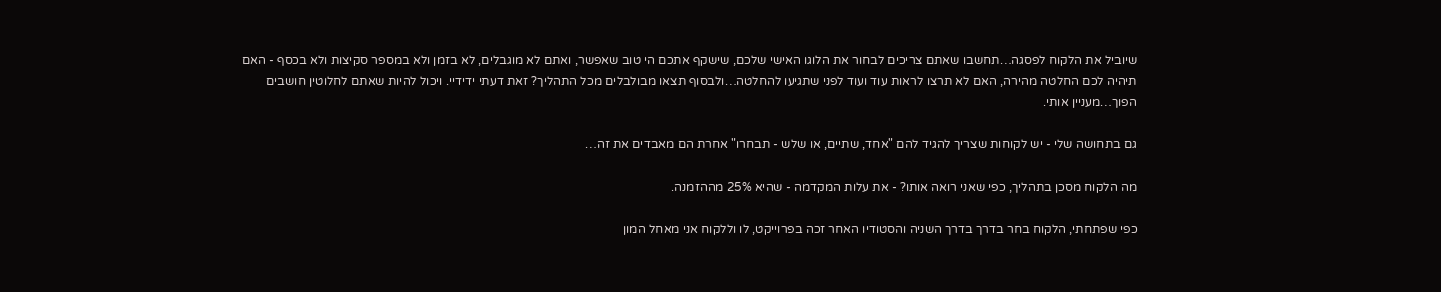שיוביל את הלקוח לפסגה…תחשבו שאתם צריכים לבחור את הלוגו האישי שלכם, שישקף אתכם הי טוב שאפשר, ואתם לא מוגבלים, לא בזמן ולא במספר סקיצות ולא בכסף - האם תיהיה לכם החלטה מהירה, האם לא תרצו לראות עוד ועוד לפני שתגיעו להחלטה…ולבסוף תצאו מבולבלים מכל התהליך? זאת דעתי ידידיי. ויכול להיות שאתם לחלוטין חושבים הפוך…מעניין אותי.

גם בתחושה שלי - יש לקוחות שצריך להגיד להם "אחד, שתיים, או שלש - תבחרו" אחרת הם מאבדים את זה…

מה הלקוח מסכן בתהליך, כפי שאני רואה אותו? - את עלות המקדמה - שהיא 25% מההזמנה.

כפי שפתחתי, הלקוח בחר בדרך בדרך השניה והסטודיו האחר זכה בפרוייקט, לו וללקוח אני מאחל המון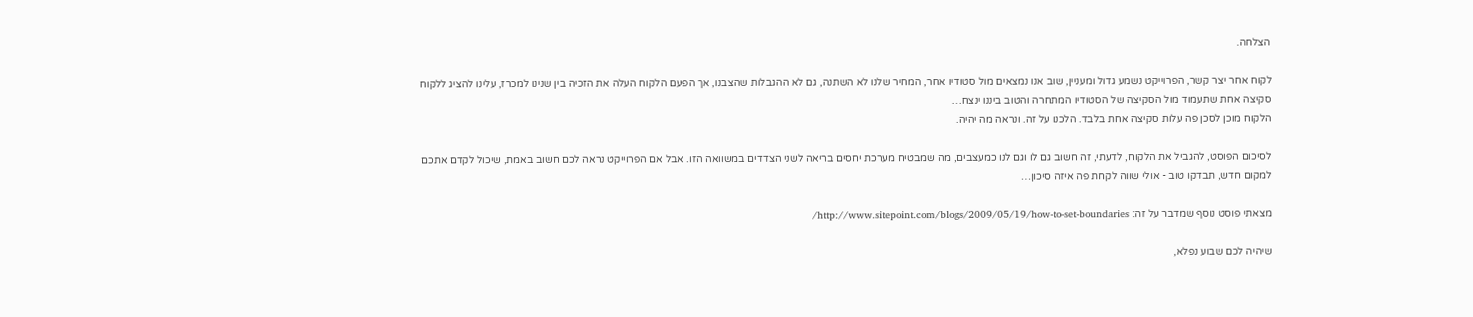הצלחה.

לקוח אחר יצר קשר, הפרוייקט נשמע גדול ומעניין, שוב אנו נמצאים מול סטודיו אחר, המחיר שלנו לא השתנה, גם לא ההגבלות שהצבנו, אך הפעם הלקוח העלה את הזכיה בין שנינו למכרז, עלינו להציג ללקוח סקיצה אחת שתעמוד מול הסקיצה של הסטודיו המתחרה והטוב ביננו ינצח…
הלקוח מוכן לסכן פה עלות סקיצה אחת בלבד. הלכנו על זה. ונראה מה יהיה.

לסיכום הפוסט, להגביל את הלקוח, לדעתי, זה חשוב גם לו וגם לנו כמעצבים, מה שמבטיח מערכת יחסים בריאה לשני הצדדים במשוואה הזו. אבל אם הפרוייקט נראה לכם חשוב באמת, שיכול לקדם אתכם למקום חדש, תבדקו טוב - אולי שווה לקחת פה איזה סיכון…

מצאתי פוסט נוסף שמדבר על זה: http://www.sitepoint.com/blogs/2009/05/19/how-to-set-boundaries/

שיהיה לכם שבוע נפלא,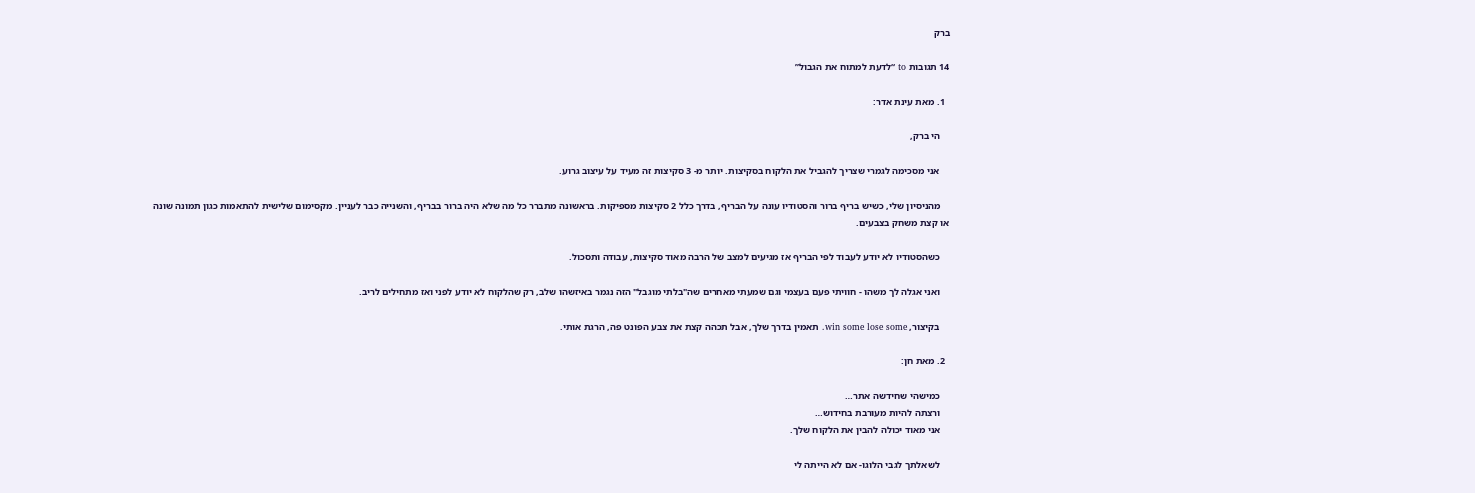ברק

14 תגובות to “לדעת למתוח את הגבול”

  1. מאת עינת אדר:

    הי ברק,

    אני מסכימה לגמרי שצריך להגביל את הלקוח בסקיצות. יותר מ- 3 סקיצות זה מעיד על עיצוב גרוע.

    מהניסיון שלי, כשיש בריף ברור והסטודיו עונה על הבריף, בדרך כלל 2 סקיצות מספיקות. בראשונה מתברר כל מה שלא היה ברור בבריף, והשנייה כבר לעניין. מקסימום שלישית להתאמות כגון תמונה שונה או קצת משחק בצבעים.

    כשהסטודיו לא יודע לעבוד לפי הבריף אז מגיעים למצב של הרבה מאוד סקיצות, עבודה ותסכול.

    ואני אגלה לך משהו - חוויתי פעם בעצמי וגם שמעתי מאחרים שה"בלתי מוגבל" הזה נגמר באיזשהו שלב, רק שהלקוח לא יודע לפני ואז מתחילים לריב.

    בקיצור, win some lose some. תאמין בדרך שלך, אבל תכהה קצת את צבע הפונט פה, הרגת אותי.

  2. מאת חן:

    כמישהי שחידשה אתר…
    ורצתה להיות מעורבת בחידוש…
    אני מאוד יכולה להבין את הלקוח שלך.

    לשאלתך לגבי הלוגו- אם לא הייתה לי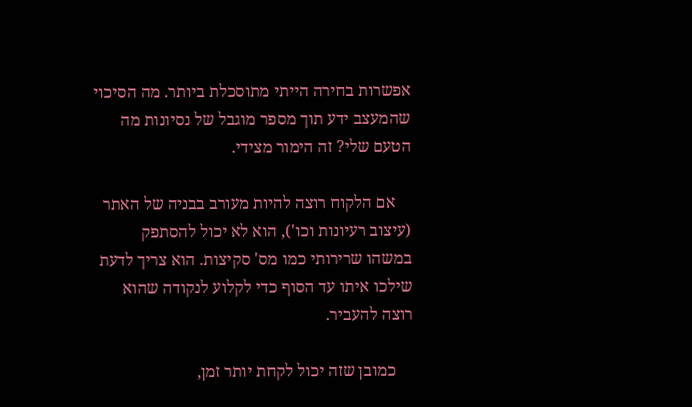אפשרות בחירה הייתי מתוסכלת ביותר. מה הסיכוי שהמעצב ידע תוך מספר מוגבל של נסיונות מה הטעם שלי? זה הימור מצידי.

    אם הלקוח רוצה להיות מעורב בבניה של האתר (עיצוב רעיונות וכו'), הוא לא יכול להסתפק במשהו שרירותי כמו מס' סקיצות. הוא צריך לדעת שילכו איתו עד הסוף כדי לקלוע לנקודה שהוא רוצה להעביר.

    כמובן שזה יכול לקחת יותר זמן,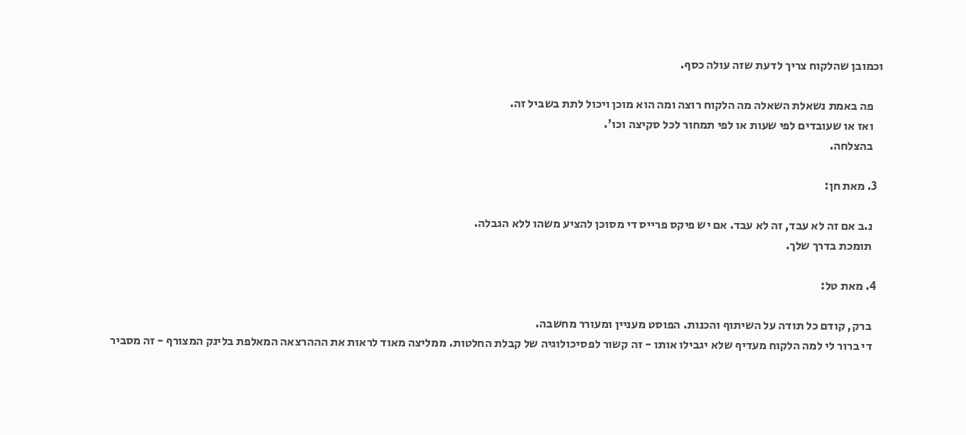וכמובן שהלקוח צריך לדעת שזה עולה כסף.

    פה באמת נשאלת השאלה מה הלקוח רוצה ומה הוא מוכן ויכול לתת בשביל זה.
    ואז או שעובדים לפי שעות או לפי תמחור לכל סקיצה וכו'.
    בהצלחה.

  3. מאת חן:

    נ.ב אם זה לא עבד, זה לא עבד. אם יש פיקס פרייס די מסוכן להציע משהו ללא הגבלה.
    תומכת בדרך שלך.

  4. מאת טל:

    ברק, קודם כל תודה על השיתוף והכנות. הפוסט מעניין ומעורר מחשבה.
    די ברור לי למה הלקוח מעדיף שלא יגבילו אותו - זה קשור לפסיכולוגיה של קבלת החלטות. ממליצה מאוד לראות את הההרצאה המאלפת בלינק המצורף - זה מסביר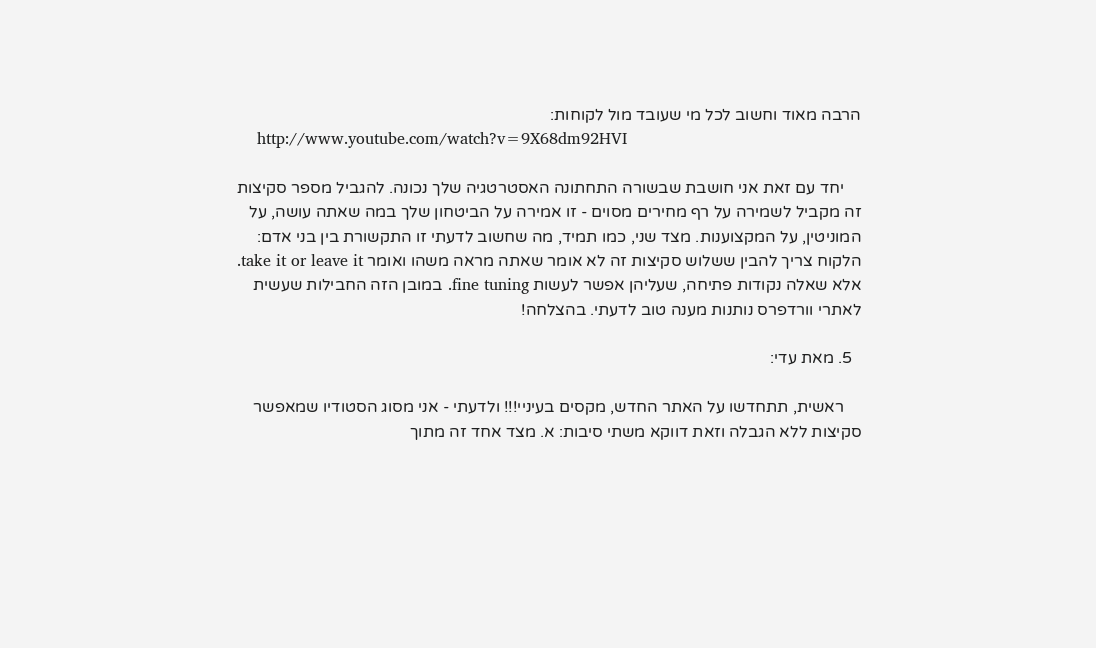הרבה מאוד וחשוב לכל מי שעובד מול לקוחות:
    http://www.youtube.com/watch?v=9X68dm92HVI

    יחד עם זאת אני חושבת שבשורה התחתונה האסטרטגיה שלך נכונה. להגביל מספר סקיצות זה מקביל לשמירה על רף מחירים מסוים - זו אמירה על הביטחון שלך במה שאתה עושה, על המוניטין, על המקצוענות. מצד שני, כמו תמיד, מה שחשוב לדעתי זו התקשורת בין בני אדם: הלקוח צריך להבין ששלוש סקיצות זה לא אומר שאתה מראה משהו ואומר take it or leave it. אלא שאלה נקודות פתיחה, שעליהן אפשר לעשות fine tuning. במובן הזה החבילות שעשית לאתרי וורדפרס נותנות מענה טוב לדעתי. בהצלחה!

  5. מאת עדי:

    ראשית, תתחדשו על האתר החדש, מקסים בעיניי!!! ולדעתי - אני מסוג הסטודיו שמאפשר סקיצות ללא הגבלה וזאת דווקא משתי סיבות: א. מצד אחד זה מתוך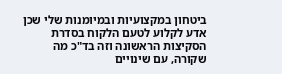ביטחון במקצועיות ובמיומנות שלי שכן אדע לקלוע לטעם הלקוח בסדרת הסקיצות הראשונה וזה בד"כ מה שקורה, עם שינויים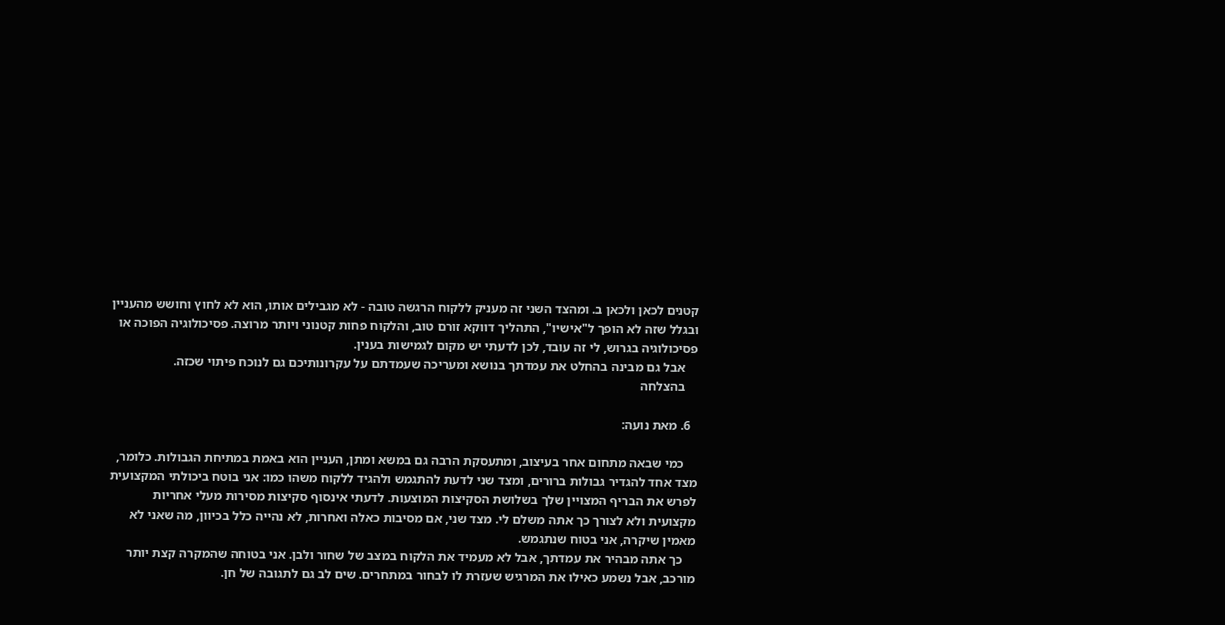קטנים לכאן ולכאן ב. ומהצד השני זה מעניק ללקוח הרגשה טובה - לא מגבילים אותו, הוא לא לחוץ וחושש מהעניין ובגלל שזה לא הופך ל"אישיו", התהליך דווקא זורם טוב, והלקוח פחות קטנוני ויותר מרוצה. פסיכולוגיה הפוכה או פסיכולוגיה בגרוש, לי זה עובד, לכן לדעתי יש מקום לגמישות בענין.
    אבל גם מבינה בהחלט את עמדתך בנושא ומעריכה שעמדתם על עקרונותיכם גם לנוכח פיתוי שכזה.
    בהצלחה

  6. מאת נועה:

    כמי שבאה מתחום אחר בעיצוב, ומתעסקת הרבה גם במשא ומתן, העניין הוא באמת במתיחת הגבולות. כלומר, מצד אחד להגדיר גבולות ברורים, ומצד שני לדעת להתגמש ולהגיד ללקוח משהו כמו: אני בוטח ביכולתי המקצועית לפרש את הבריף המצויין שלך בשלושת הסקיצות המוצעות. לדעתי אינסוף סקיצות מסירות מעלי אחריות מקצועית ולא לצורך כך אתה משלם לי. מצד שני, אם מסיבות כאלה ואחרות, לא נהייה כלל בכיוון, מה שאני לא מאמין שיקרה, אני בטוח שנתגמש.
    כך אתה מבהיר את עמדתך, אבל לא מעמיד את הלקוח במצב של שחור ולבן. אני בטוחה שהמקרה קצת יותר מורכב, אבל נשמע כאילו את המרגיש שעזרת לו לבחור במתחרים. שים לב גם לתגובה של חן.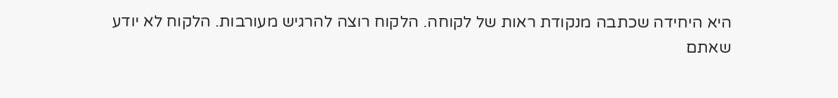היא היחידה שכתבה מנקודת ראות של לקוחה. הלקוח רוצה להרגיש מעורבות. הלקוח לא יודע שאתם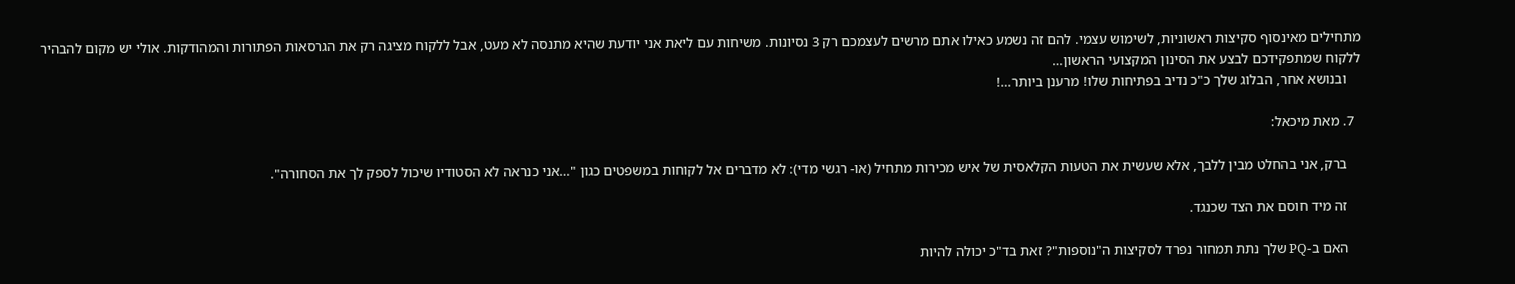מתחילים מאינסוף סקיצות ראשוניות, לשימוש עצמי. להם זה נשמע כאילו אתם מרשים לעצמכם רק 3 נסיונות. משיחות עם ליאת אני יודעת שהיא מתנסה לא מעט, אבל ללקוח מציגה רק את הגרסאות הפתורות והמהודקות. אולי יש מקום להבהיר ללקוח שמתפקידכם לבצע את הסינון המקצועי הראשון…
    ובנושא אחר, הבלוג שלך כ"כ נדיב בפתיחות שלו! מרענן ביותר…!

  7. מאת מיכאל:

    ברק, אני בהחלט מבין ללבך, אלא שעשית את הטעות הקלאסית של איש מכירות מתחיל (או- רגשי מדי): לא מדברים אל לקוחות במשפטים כגון "…אני כנראה לא הסטודיו שיכול לספק לך את הסחורה".

    זה מיד חוסם את הצד שכנגד.

    האם ב-PQ שלך נתת תמחור נפרד לסקיצות ה"נוספות"? זאת בד"כ יכולה להיות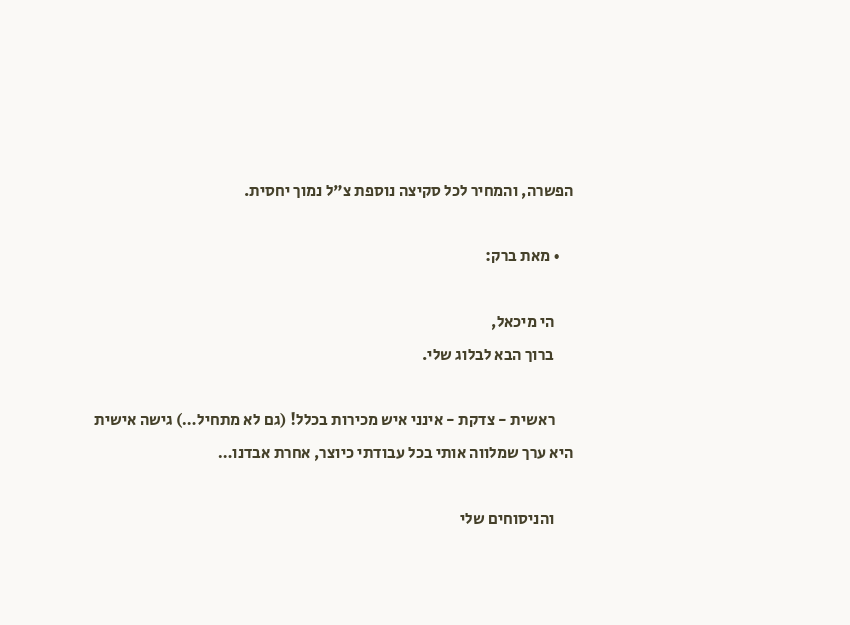הפשרה, והמחיר לכל סקיצה נוספת צ"ל נמוך יחסית.

    • מאת ברק:

      הי מיכאל,
      ברוך הבא לבלוג שלי.

      ראשית - צדקת - אינני איש מכירות בכלל! (גם לא מתחיל…) גישה אישית היא ערך שמלווה אותי בכל עבודתי כיוצר, אחרת אבדנו…

      והניסוחים שלי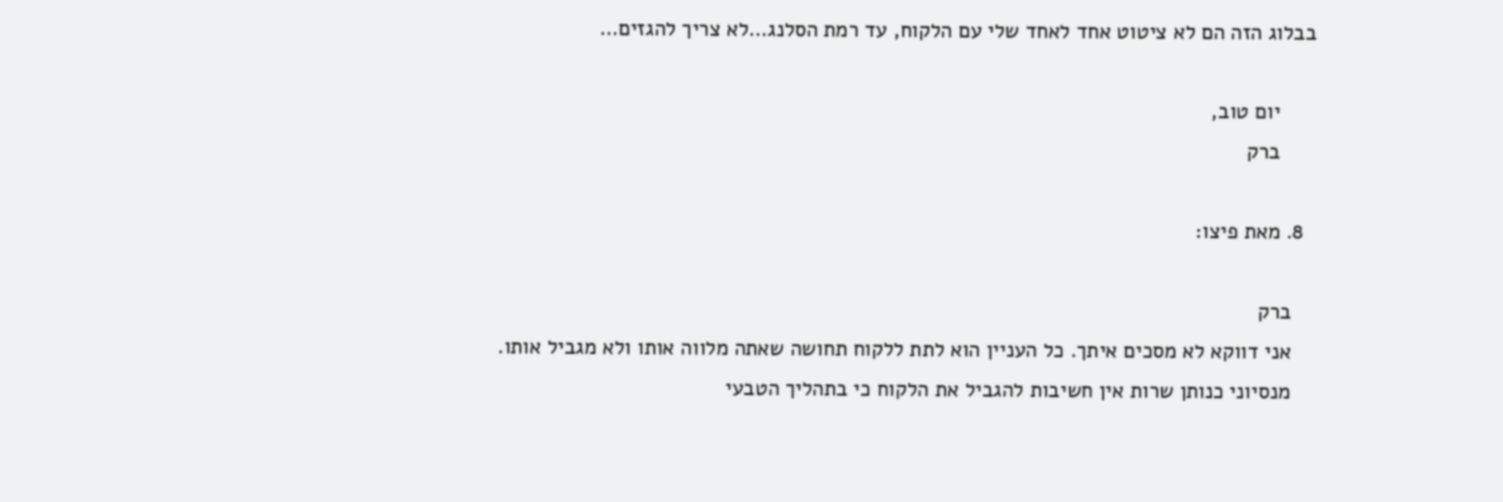בבלוג הזה הם לא ציטוט אחד לאחד שלי עם הלקוח, עד רמת הסלנג…לא צריך להגזים…

      יום טוב,
      ברק

  8. מאת פיצו:

    ברק
    אני דווקא לא מסכים איתך. כל העניין הוא לתת ללקוח תחושה שאתה מלווה אותו ולא מגביל אותו.
    מנסיוני כנותן שרות אין חשיבות להגביל את הלקוח כי בתהליך הטבעי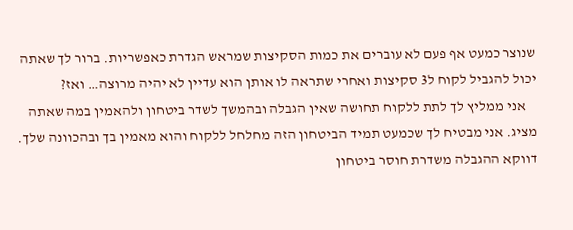שנוצר כמעט אף פעם לא עוברים את כמות הסקיצות שמראש הגדרת כאפשריות. ברור לך שאתה יכול להגביל לקוח ל3 סקיצות ואחרי שתראה לו אותן הוא עדיין לא יהיה מרוצה… ואז?
    אני ממליץ לך לתת ללקוח תחושה שאין הגבלה ובהמשך לשדר ביטחון ולהאמין במה שאתה מציג. אני מבטיח לך שכמעט תמיד הביטחון הזה מחלחל ללקוח והוא מאמין בך ובהכוונה שלך. דווקא ההגבלה משדרת חוסר ביטחון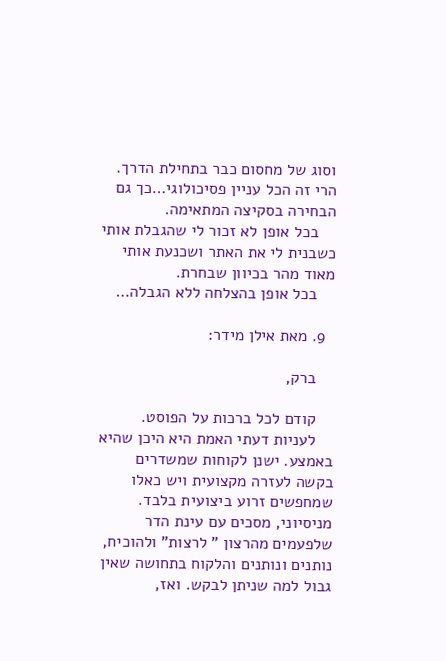וסוג של מחסום כבר בתחילת הדרך. הרי זה הכל עניין פסיכולוגי…כך גם הבחירה בסקיצה המתאימה.
    בכל אופן לא זכור לי שהגבלת אותי כשבנית לי את האתר ושכנעת אותי מאוד מהר בכיוון שבחרת.
    בכל אופן בהצלחה ללא הגבלה…

  9. מאת אילן מידר:

    ברק,

    קודם לכל ברכות על הפוסט.
    לעניות דעתי האמת היא היכן שהיא באמצע. ישנן לקוחות שמשדרים בקשה לעזרה מקצועית ויש כאלו שמחפשים זרוע ביצועית בלבד. מניסיוני, מסכים עם עינת הדר שלפעמים מהרצון " לרצות" ולהוכיח, נותנים ונותנים והלקוח בתחושה שאין גבול למה שניתן לבקש. ואז,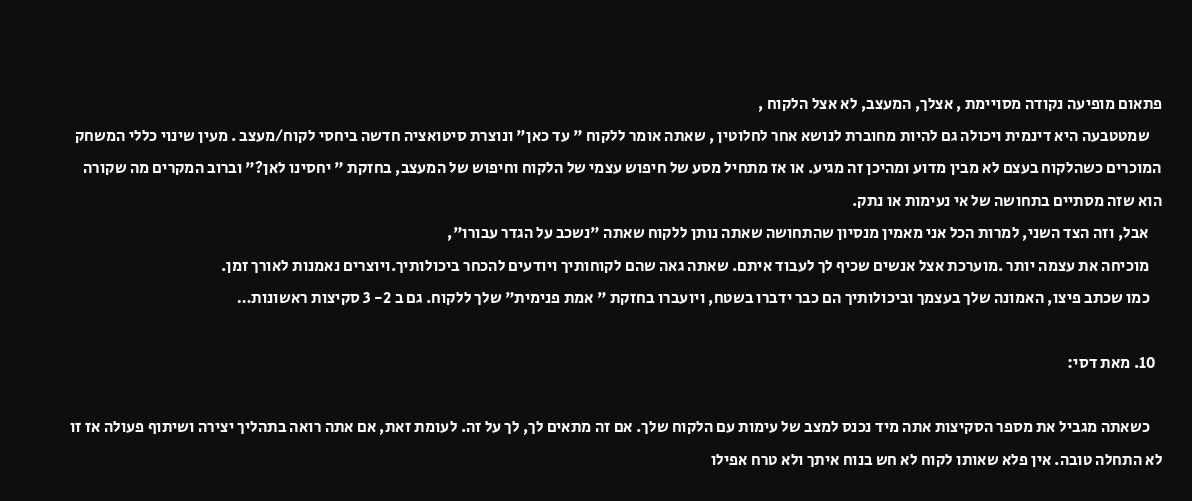פתאום מופיעה נקודה מסויימת , אצלך, המעצב, לא אצל הלקוח ,
    שמטטבעה היא דינמית ויכולה גם להיות מחוברת לנושא אחר לחלוטין , שאתה אומר ללקוח " עד כאן" ונוצרת סיטואציה חדשה ביחסי לקוח/מעצב . מעין שינוי כללי המשחק המוכרים כשהלקוח בעצם לא מבין מדוע ומהיכן זה מגיע. או אז מתחיל מסע של חיפוש עצמי של הלקוח וחיפוש של המעצב, בחזקת " יחסינו לאן?" וברוב המקרים מה שקורה הוא שזה מסתיים בתחושה של אי נעימות או נתק.
    אבל, וזה הצד השני, למרות הכל אני מאמין מנסיון שהתחושה שאתה נותן ללקוח שאתה "נשכב על הגדר עבורו",
    מוכיחה את עצמה יותר .מוערכת אצל אנשים שכיף לך לעבוד איתם. שאתה גאה שהם לקוחותיך ויודעים להכחר ביכולותיך.ויוצרים נאמנות לאורך זמן.
    כמו שכתב פיצו, האמונה שלך בעצמך וביכולותיך הם כבר ידברו בשטח, ויועברו בחזקת " אמת פנימית" שלך ללקוח. גם ב 2- 3 סקיצות ראשונות…

  10. מאת דסי:

    כשאתה מגביל את מספר הסקיצות אתה מיד נכנס למצב של עימות עם הלקוח שלך. אם זה מתאים לך, לך על זה. לעומת זאת, אם אתה רואה בתהליך יצירה ושיתוף פעולה אז זו לא התחלה טובה. אין פלא שאותו לקוח לא חש בנוח איתך ולא טרח אפילו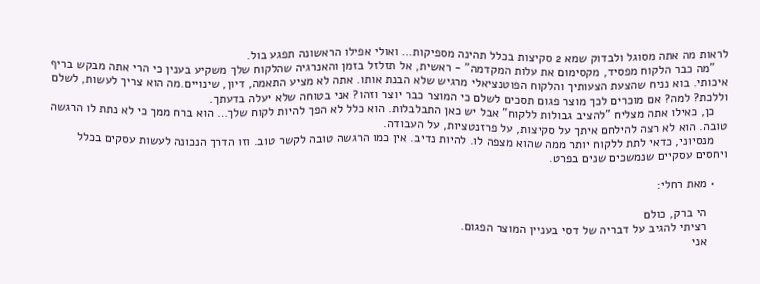לראות מה אתה מסוגל ולבדוק שמא 2 סקיצות בכלל תהינה מספיקות… ואולי אפילו הראשונה תפגע בול.
    "מה כבר הלקוח מפסיד, מקסימום את עלות המקדמה" - ראשית, אל תזלזל בזמן והאנרגיה שהלקוח שלך משקיע בענין כי הרי אתה מבקש בריף איכותי. בוא נניח שהצעת הצעותיך והלקוח הפוטנציאלי מרגיש שלא הבנת אותו. אתה לא מציע התאמה, דיון, שינויים.מה הוא צריך לעשות, לשלם וללכת? למה? אם מוכרים לכך מוצר פגום תסכים לשלם כי המוצר כבר יוצר וזהו? אני בטוחה שלא יעלה בדעתך.
    כן, כאילו אתה מצליח "להציב גבולות ללקוח" אבל יש כאן התבלבלות. הוא כלל לא הפך להיות לקוח שלך… הוא ברח ממך כי לא נתת לו הרגשה טובה. הוא לא רצה להילחם איתך על סקיצות, על פרזנטציות, על העבודה.
    מנסיוני, כדאי לתת ללקוח יותר ממה שהוא מצפה לו. להיות נדיב. אין כמו הרגשה טובה לקשר טוב. וזו הדרך הנכונה לעשות עסקים בכלל ויחסים עסקיים שנמשכים שנים בפרט.

    • מאת רחלי:

      הי ברק, כולם
      רציתי להגיב על דבריה של דסי בעניין המוצר הפגום.
      אני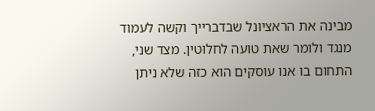מבינה את הראציונל שבדברייך וקשה לעמוד מנגד ולומר שאת טועה לחלוטין. מצד שני, התחום בו אנו עוסקים הוא כזה שלא ניתן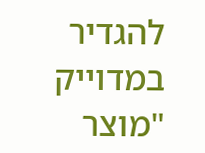להגדיר במדוייק "מוצר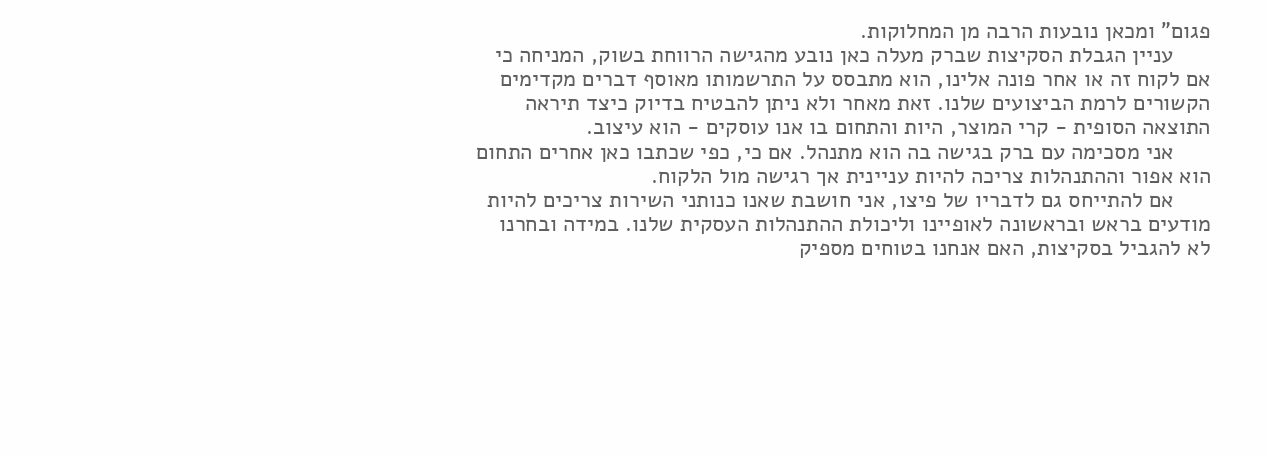פגום" ומכאן נובעות הרבה מן המחלוקות.
      עניין הגבלת הסקיצות שברק מעלה כאן נובע מהגישה הרווחת בשוק, המניחה כי אם לקוח זה או אחר פונה אלינו, הוא מתבסס על התרשמותו מאוסף דברים מקדימים הקשורים לרמת הביצועים שלנו. זאת מאחר ולא ניתן להבטיח בדיוק כיצד תיראה התוצאה הסופית - קרי המוצר, היות והתחום בו אנו עוסקים - הוא עיצוב.
      אני מסכימה עם ברק בגישה בה הוא מתנהל. אם כי, כפי שכתבו כאן אחרים התחום הוא אפור וההתנהלות צריכה להיות עניינית אך רגישה מול הלקוח.
      אם להתייחס גם לדבריו של פיצו, אני חושבת שאנו כנותני השירות צריכים להיות מודעים בראש ובראשונה לאופיינו וליכולת ההתנהלות העסקית שלנו. במידה ובחרנו לא להגביל בסקיצות, האם אנחנו בטוחים מספיק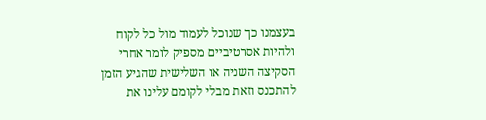בעצמנו כך שנוכל לעמוד מול כל לקוח ולהיות אסרטיביים מספיק לומר אחרי הסקיצה השניה או השלישית שהגיע הזמן להתכנס וזאת מבלי לקומם עלינו את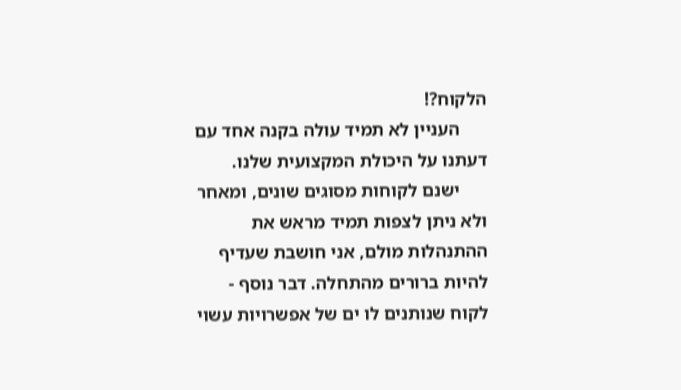הלקוח?!
      העניין לא תמיד עולה בקנה אחד עם דעתנו על היכולת המקצועית שלנו.
      ישנם לקוחות מסוגים שונים, ומאחר ולא ניתן לצפות תמיד מראש את ההתנהלות מולם, אני חושבת שעדיף להיות ברורים מהתחלה. דבר נוסף - לקוח שנותנים לו ים של אפשרויות עשוי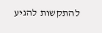להתקשות להגיע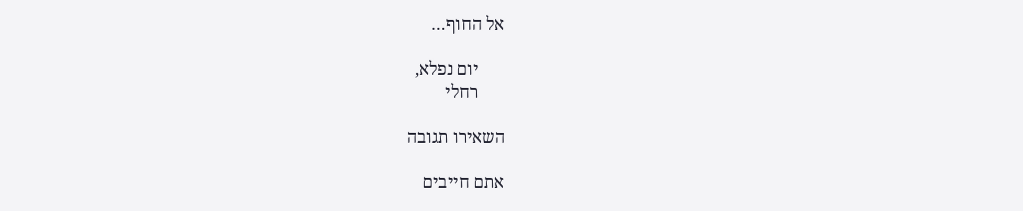אל החוף…

      יום נפלא,
      רחלי

השאירו תגובה

אתם חייבים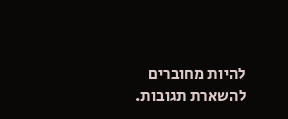להיות מחוברים להשארת תגובות.